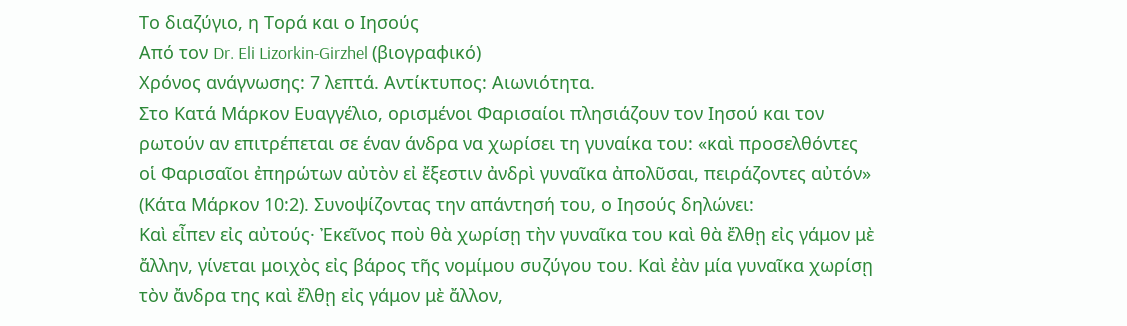Το διαζύγιο, η Τορά και ο Ιησούς
Από τον Dr. Eli Lizorkin-Girzhel (βιογραφικό)
Χρόνος ανάγνωσης: 7 λεπτά. Αντίκτυπος: Αιωνιότητα.
Στο Κατά Μάρκον Ευαγγέλιο, ορισμένοι Φαρισαίοι πλησιάζουν τον Ιησού και τον ρωτούν αν επιτρέπεται σε έναν άνδρα να χωρίσει τη γυναίκα του: «καὶ προσελθόντες οἱ Φαρισαῖοι ἐπηρώτων αὐτὸν εἰ ἔξεστιν ἀνδρὶ γυναῖκα ἀπολῦσαι, πειράζοντες αὐτόν» (Κάτα Μάρκον 10:2). Συνοψίζοντας την απάντησή του, ο Ιησούς δηλώνει:
Καὶ εἶπεν εἰς αὐτούς· Ἐκεῖνος ποὺ θὰ χωρίσῃ τὴν γυναῖκα του καὶ θὰ ἔλθῃ εἰς γάμον μὲ ἄλλην, γίνεται μοιχὸς εἰς βάρος τῆς νομίμου συζύγου του. Καὶ ἐὰν μία γυναῖκα χωρίσῃ τὸν ἄνδρα της καὶ ἔλθῃ εἰς γάμον μὲ ἄλλον,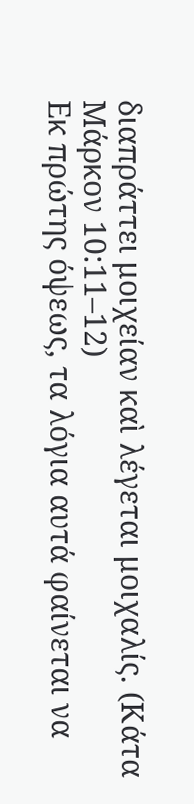διαπράττει μοιχείαν καὶ λέγεται μοιχαλίς. (Κάτα Μάρκον 10:11–12)
Εκ πρώτης όψεως, τα λόγια αυτά φαίνεται να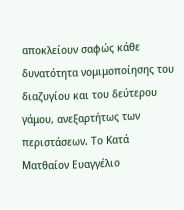αποκλείουν σαφώς κάθε δυνατότητα νομιμοποίησης του διαζυγίου και του δεύτερου γάμου, ανεξαρτήτως των περιστάσεων. Το Κατά Ματθαίον Ευαγγέλιο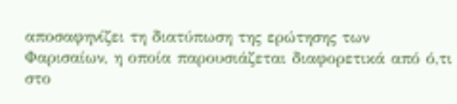αποσαφηνίζει τη διατύπωση της ερώτησης των Φαρισαίων, η οποία παρουσιάζεται διαφορετικά από ό,τι στο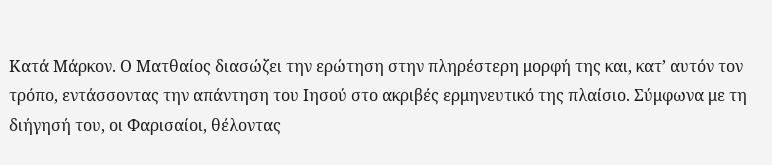Κατά Μάρκον. Ο Ματθαίος διασώζει την ερώτηση στην πληρέστερη μορφή της και, κατ’ αυτόν τον τρόπο, εντάσσοντας την απάντηση του Ιησού στο ακριβές ερμηνευτικό της πλαίσιο. Σύμφωνα με τη διήγησή του, οι Φαρισαίοι, θέλοντας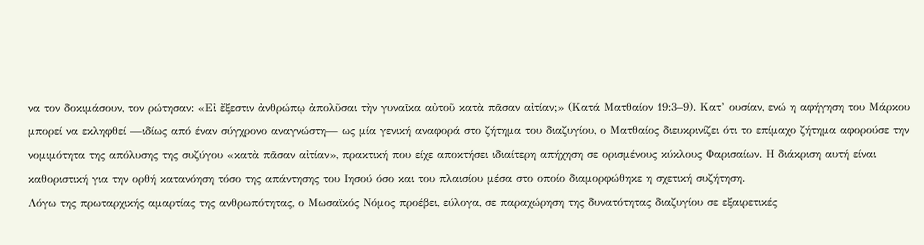να τον δοκιμάσουν, τον ρώτησαν: «Εἰ ἔξεστιν ἀνθρώπῳ ἀπολῦσαι τὴν γυναῖκα αὐτοῦ κατὰ πᾶσαν αἰτίαν;» (Κατά Ματθαίον 19:3–9). Κατ’ ουσίαν, ενώ η αφήγηση του Μάρκου μπορεί να εκληφθεί —ιδίως από έναν σύγχρονο αναγνώστη— ως μία γενική αναφορά στο ζήτημα του διαζυγίου, ο Ματθαίος διευκρινίζει ότι το επίμαχο ζήτημα αφορούσε την νομιμότητα της απόλυσης της συζύγου «κατὰ πᾶσαν αἰτίαν», πρακτική που είχε αποκτήσει ιδιαίτερη απήχηση σε ορισμένους κύκλους Φαρισαίων. Η διάκριση αυτή είναι καθοριστική για την ορθή κατανόηση τόσο της απάντησης του Ιησού όσο και του πλαισίου μέσα στο οποίο διαμορφώθηκε η σχετική συζήτηση.
Λόγω της πρωταρχικής αμαρτίας της ανθρωπότητας, ο Μωσαϊκός Νόμος προέβει, εύλογα, σε παραχώρηση της δυνατότητας διαζυγίου σε εξαιρετικές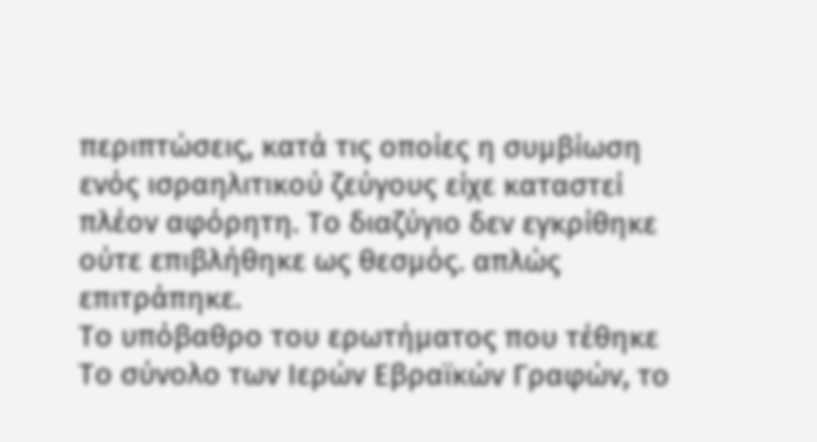περιπτώσεις, κατά τις οποίες η συμβίωση ενός ισραηλιτικού ζεύγους είχε καταστεί πλέον αφόρητη. Το διαζύγιο δεν εγκρίθηκε ούτε επιβλήθηκε ως θεσμός. απλώς επιτράπηκε.
Το υπόβαθρο του ερωτήματος που τέθηκε
Το σύνολο των Ιερών Εβραϊκών Γραφών, το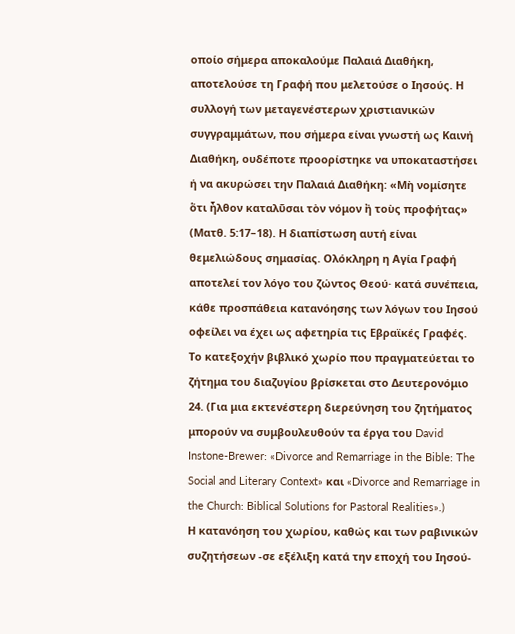οποίο σήμερα αποκαλούμε Παλαιά Διαθήκη, αποτελούσε τη Γραφή που μελετούσε ο Ιησούς. Η συλλογή των μεταγενέστερων χριστιανικών συγγραμμάτων, που σήμερα είναι γνωστή ως Καινή Διαθήκη, ουδέποτε προορίστηκε να υποκαταστήσει ή να ακυρώσει την Παλαιά Διαθήκη: «Μὴ νομίσητε ὅτι ἦλθον καταλῦσαι τὸν νόμον ἢ τοὺς προφήτας» (Ματθ. 5:17–18). Η διαπίστωση αυτή είναι θεμελιώδους σημασίας. Ολόκληρη η Αγία Γραφή αποτελεί τον λόγο του ζώντος Θεού· κατά συνέπεια, κάθε προσπάθεια κατανόησης των λόγων του Ιησού οφείλει να έχει ως αφετηρία τις Εβραϊκές Γραφές. Το κατεξοχήν βιβλικό χωρίο που πραγματεύεται το ζήτημα του διαζυγίου βρίσκεται στο Δευτερονόμιο 24. (Για μια εκτενέστερη διερεύνηση του ζητήματος μπορούν να συμβουλευθούν τα έργα του David Instone-Brewer: «Divorce and Remarriage in the Bible: The Social and Literary Context» και «Divorce and Remarriage in the Church: Biblical Solutions for Pastoral Realities».)
Η κατανόηση του χωρίου, καθώς και των ραβινικών συζητήσεων -σε εξέλιξη κατά την εποχή του Ιησού-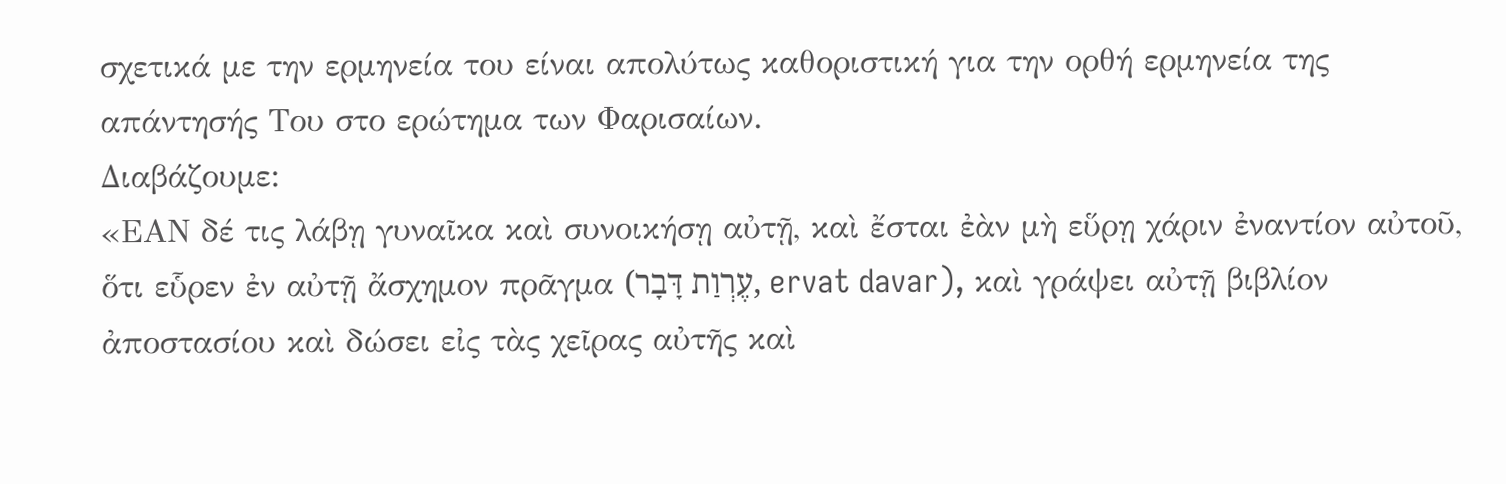σχετικά με την ερμηνεία του είναι απολύτως καθοριστική για την ορθή ερμηνεία της απάντησής Του στο ερώτημα των Φαρισαίων.
Διαβάζουμε:
«ΕΑΝ δέ τις λάβῃ γυναῖκα καὶ συνοικήσῃ αὐτῇ, καὶ ἔσται ἐὰν μὴ εὕρῃ χάριν ἐναντίον αὐτοῦ, ὅτι εὗρεν ἐν αὐτῇ ἄσχημον πρᾶγμα (עֶרְוַת דָּבָר, ervat davar), καὶ γράψει αὐτῇ βιβλίον ἀποστασίου καὶ δώσει εἰς τὰς χεῖρας αὐτῆς καὶ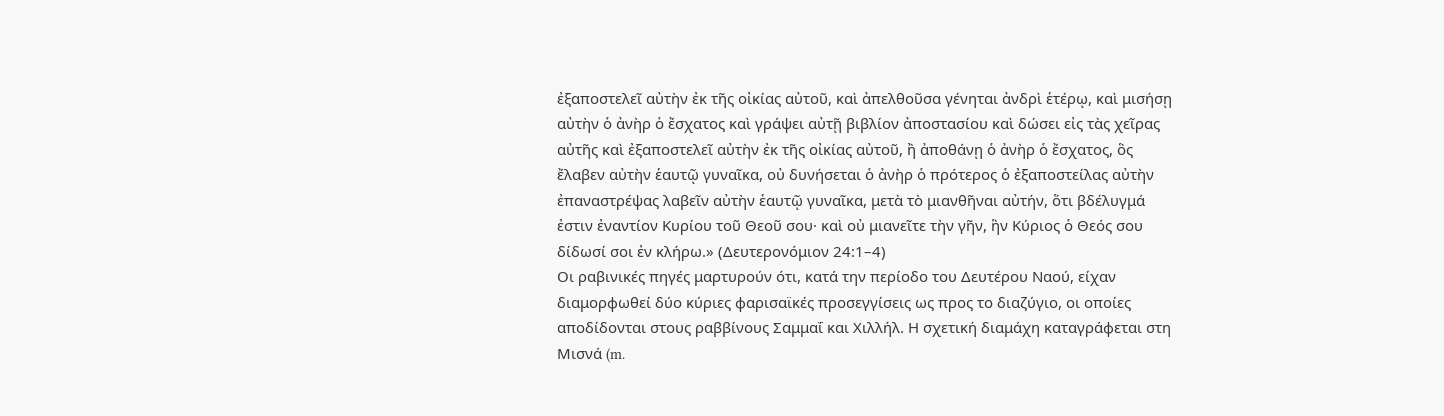ἐξαποστελεῖ αὐτὴν ἐκ τῆς οἰκίας αὐτοῦ, καὶ ἀπελθοῦσα γένηται ἀνδρὶ ἑτέρῳ, καὶ μισήσῃ αὐτὴν ὁ ἀνὴρ ὁ ἔσχατος καὶ γράψει αὐτῇ βιβλίον ἀποστασίου καὶ δώσει εἰς τὰς χεῖρας αὐτῆς καὶ ἐξαποστελεῖ αὐτὴν ἐκ τῆς οἰκίας αὐτοῦ, ἢ ἀποθάνῃ ὁ ἀνὴρ ὁ ἔσχατος, ὃς ἔλαβεν αὐτὴν ἑαυτῷ γυναῖκα, οὐ δυνήσεται ὁ ἀνὴρ ὁ πρότερος ὁ ἐξαποστείλας αὐτὴν ἐπαναστρέψας λαβεῖν αὐτὴν ἑαυτῷ γυναῖκα, μετὰ τὸ μιανθῆναι αὐτήν, ὅτι βδέλυγμά ἐστιν ἐναντίον Κυρίου τοῦ Θεοῦ σου· καὶ οὐ μιανεῖτε τὴν γῆν, ἣν Κύριος ὁ Θεός σου δίδωσί σοι ἐν κλήρω.» (Δευτερονόμιον 24:1–4)
Οι ραβινικές πηγές μαρτυρούν ότι, κατά την περίοδο του Δευτέρου Ναού, είχαν διαμορφωθεί δύο κύριες φαρισαϊκές προσεγγίσεις ως προς το διαζύγιο, οι οποίες αποδίδονται στους ραββίνους Σαμμαΐ και Χιλλήλ. Η σχετική διαμάχη καταγράφεται στη Μισνά (m.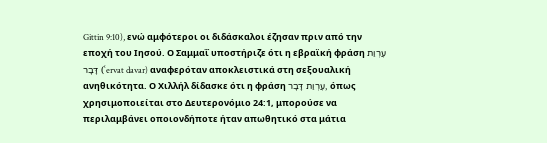Gittin 9:10), ενώ αμφότεροι οι διδάσκαλοι έζησαν πριν από την εποχή του Ιησού. Ο Σαμμαΐ υποστήριζε ότι η εβραϊκή φράση עֶרְוַת דָּבָר (ʿervat davar) αναφερόταν αποκλειστικά στη σεξουαλική ανηθικότητα. Ο Χιλλήλ δίδασκε ότι η φράση עֶרְוַת דָּבָר, όπως χρησιμοποιείται στο Δευτερονόμιο 24:1, μπορούσε να περιλαμβάνει οποιονδήποτε ήταν απωθητικό στα μάτια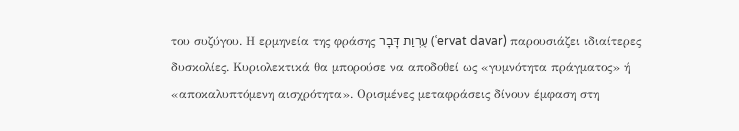του συζύγου. Η ερμηνεία της φράσης עֶרְוַת דָּבָר (ʿervat davar) παρουσιάζει ιδιαίτερες δυσκολίες. Κυριολεκτικά θα μπορούσε να αποδοθεί ως «γυμνότητα πράγματος» ή «αποκαλυπτόμενη αισχρότητα». Ορισμένες μεταφράσεις δίνουν έμφαση στη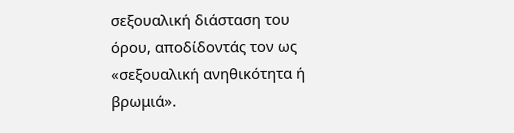σεξουαλική διάσταση του όρου, αποδίδοντάς τον ως «σεξουαλική ανηθικότητα ή βρωμιά».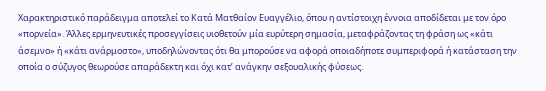Χαρακτηριστικό παράδειγμα αποτελεί το Κατά Ματθαίον Ευαγγέλιο, όπου η αντίστοιχη έννοια αποδίδεται με τον όρο «πορνεία». Άλλες ερμηνευτικές προσεγγίσεις υιοθετούν μία ευρύτερη σημασία, μεταφράζοντας τη φράση ως «κάτι άσεμνο» ή «κάτι ανάρμοστο», υποδηλώνοντας ότι θα μπορούσε να αφορά οποιαδήποτε συμπεριφορά ή κατάσταση την οποία ο σύζυγος θεωρούσε απαράδεκτη και όχι κατ’ ανάγκην σεξουαλικής φύσεως.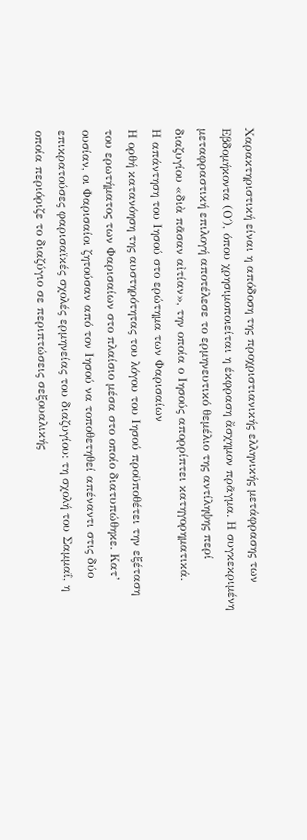Χαρακτηριστική είναι η απόδοση της προχριστιανικής ελληνικής μετάφρασης των Εβδομήκοντα (Ο΄), όπου χρησιμοποιείται η έκφραση ἄσχημον πρᾶγμα. Η συγκεκριμένη μεταφραστική επιλογή αποτέλεσε το ερμηνευτικό θεμέλιο της αντίληψης περί διαζυγίου «διὰ πᾶσαν αἰτίαν», την οποία ο Ιησούς απορρίπτει κατηγορηματικά.
Η απάντηση του Ιησού στο ερώτημα των Φαρισαίων
Η ορθή κατανόηση της αυστηρότητας του λόγου του Ιησού προϋποθέτει την εξέταση του ερωτήματος των Φαρισαίων στο πλαίσιο μέσα στο οποίο διατυπώθηκε. Κατ’ ουσίαν, οι Φαρισαίοι ζητούσαν από τον Ιησού να τοποθετηθεί απέναντι στις δύο επικρατούσες φαρισαϊκές σχολές ερμηνείας του διαζυγίου: τη σχολή του Σαμμαΐ, η οποία περιόριζε το διαζύγιο σε περιπτώσεις σεξουαλικής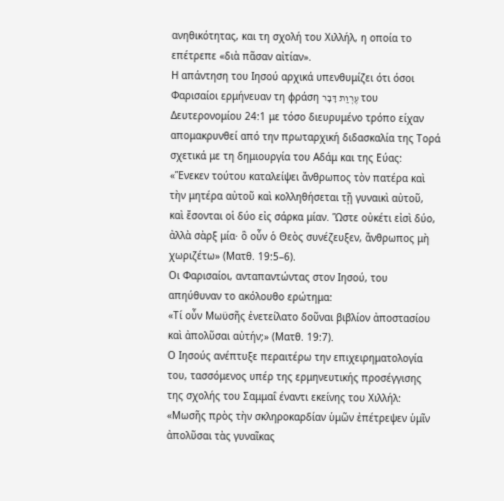ανηθικότητας, και τη σχολή του Χιλλήλ, η οποία το επέτρεπε «διὰ πᾶσαν αἰτίαν».
Η απάντηση του Ιησού αρχικά υπενθυμίζει ότι όσοι Φαρισαίοι ερμήνευαν τη φράση עֶרְוַת דָּבָר του Δευτερονομίου 24:1 με τόσο διευρυμένο τρόπο είχαν απομακρυνθεί από την πρωταρχική διδασκαλία της Τορά σχετικά με τη δημιουργία του Αδάμ και της Εύας:
«Ἕνεκεν τούτου καταλείψει ἄνθρωπος τὸν πατέρα καὶ τὴν μητέρα αὐτοῦ καὶ κολληθήσεται τῇ γυναικὶ αὐτοῦ, καὶ ἔσονται οἱ δύο εἰς σάρκα μίαν. Ὥστε οὐκέτι εἰσὶ δύο, ἀλλὰ σὰρξ μία· ὃ οὖν ὁ Θεὸς συνέζευξεν, ἄνθρωπος μὴ χωριζέτω» (Ματθ. 19:5–6).
Οι Φαρισαίοι, ανταπαντώντας στον Ιησού, του απηύθυναν το ακόλουθο ερώτημα:
«Τί οὖν Μωϋσῆς ἐνετείλατο δοῦναι βιβλίον ἀποστασίου καὶ ἀπολῦσαι αὐτήν;» (Ματθ. 19:7).
Ο Ιησούς ανέπτυξε περαιτέρω την επιχειρηματολογία του, τασσόμενος υπέρ της ερμηνευτικής προσέγγισης της σχολής του Σαμμαΐ έναντι εκείνης του Χιλλήλ:
«Μωσῆς πρὸς τὴν σκληροκαρδίαν ὑμῶν ἐπέτρεψεν ὑμῖν ἀπολῦσαι τὰς γυναῖκας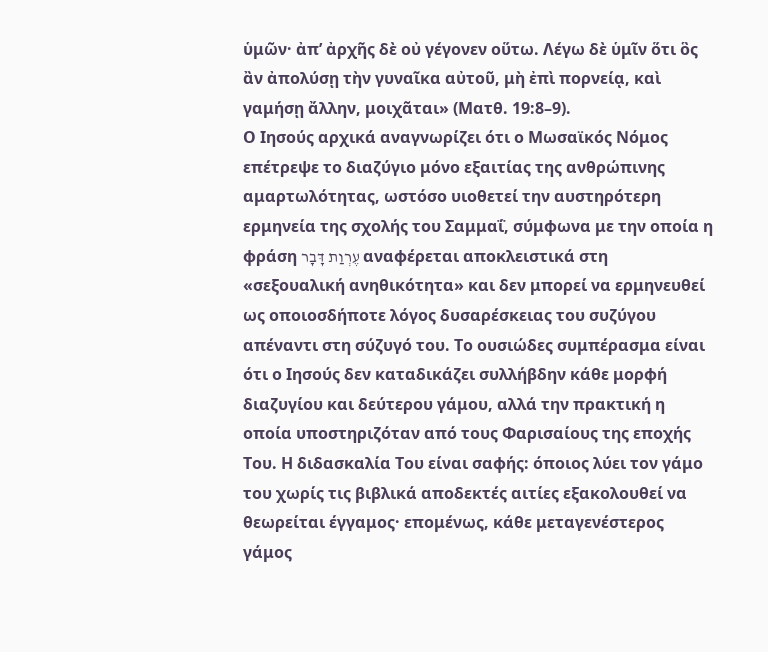ὑμῶν· ἀπ’ ἀρχῆς δὲ οὐ γέγονεν οὕτω. Λέγω δὲ ὑμῖν ὅτι ὃς ἂν ἀπολύσῃ τὴν γυναῖκα αὐτοῦ, μὴ ἐπὶ πορνείᾳ, καὶ γαμήσῃ ἄλλην, μοιχᾶται» (Ματθ. 19:8–9).
Ο Ιησούς αρχικά αναγνωρίζει ότι ο Μωσαϊκός Νόμος επέτρεψε το διαζύγιο μόνο εξαιτίας της ανθρώπινης αμαρτωλότητας, ωστόσο υιοθετεί την αυστηρότερη ερμηνεία της σχολής του Σαμμαΐ, σύμφωνα με την οποία η φράση עֶרְוַת דָּבָר αναφέρεται αποκλειστικά στη «σεξουαλική ανηθικότητα» και δεν μπορεί να ερμηνευθεί ως οποιοσδήποτε λόγος δυσαρέσκειας του συζύγου απέναντι στη σύζυγό του. Το ουσιώδες συμπέρασμα είναι ότι ο Ιησούς δεν καταδικάζει συλλήβδην κάθε μορφή διαζυγίου και δεύτερου γάμου, αλλά την πρακτική η οποία υποστηριζόταν από τους Φαρισαίους της εποχής Του. Η διδασκαλία Του είναι σαφής: όποιος λύει τον γάμο του χωρίς τις βιβλικά αποδεκτές αιτίες εξακολουθεί να θεωρείται έγγαμος· επομένως, κάθε μεταγενέστερος γάμος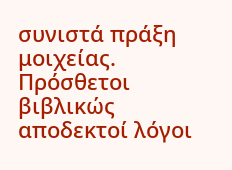συνιστά πράξη μοιχείας.
Πρόσθετοι βιβλικώς αποδεκτοί λόγοι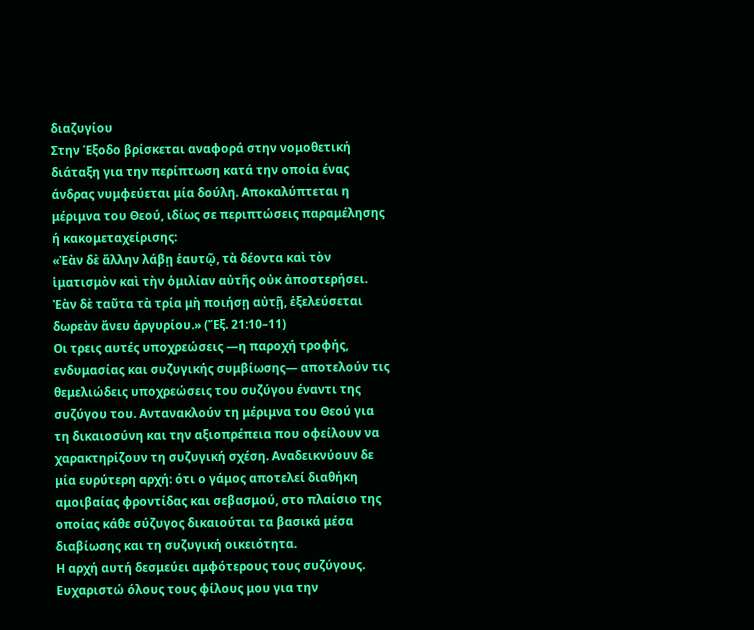διαζυγίου
Στην Έξοδο βρίσκεται αναφορά στην νομοθετική διάταξη για την περίπτωση κατά την οποία ένας άνδρας νυμφεύεται μία δούλη. Αποκαλύπτεται η μέριμνα του Θεού, ιδίως σε περιπτώσεις παραμέλησης ή κακομεταχείρισης:
«Ἐὰν δὲ ἄλλην λάβῃ ἑαυτῷ, τὰ δέοντα καὶ τὸν ἱματισμὸν καὶ τὴν ὁμιλίαν αὐτῆς οὐκ ἀποστερήσει. Ἐὰν δὲ ταῦτα τὰ τρία μὴ ποιήσῃ αὐτῇ, ἐξελεύσεται δωρεὰν ἄνευ ἀργυρίου.» (Ἔξ. 21:10–11)
Οι τρεις αυτές υποχρεώσεις —η παροχή τροφής, ενδυμασίας και συζυγικής συμβίωσης— αποτελούν τις θεμελιώδεις υποχρεώσεις του συζύγου έναντι της συζύγου του. Αντανακλούν τη μέριμνα του Θεού για τη δικαιοσύνη και την αξιοπρέπεια που οφείλουν να χαρακτηρίζουν τη συζυγική σχέση. Αναδεικνύουν δε μία ευρύτερη αρχή: ότι ο γάμος αποτελεί διαθήκη αμοιβαίας φροντίδας και σεβασμού, στο πλαίσιο της οποίας κάθε σύζυγος δικαιούται τα βασικά μέσα διαβίωσης και τη συζυγική οικειότητα.
Η αρχή αυτή δεσμεύει αμφότερους τους συζύγους.
Ευχαριστώ όλους τους φίλους μου για την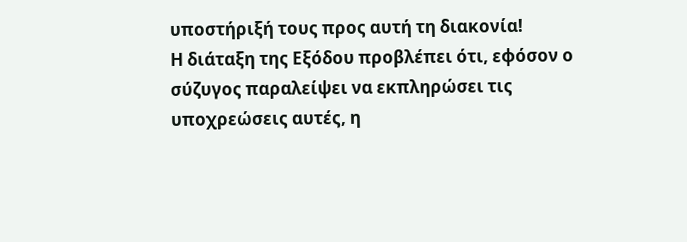υποστήριξή τους προς αυτή τη διακονία!
Η διάταξη της Εξόδου προβλέπει ότι, εφόσον ο σύζυγος παραλείψει να εκπληρώσει τις υποχρεώσεις αυτές, η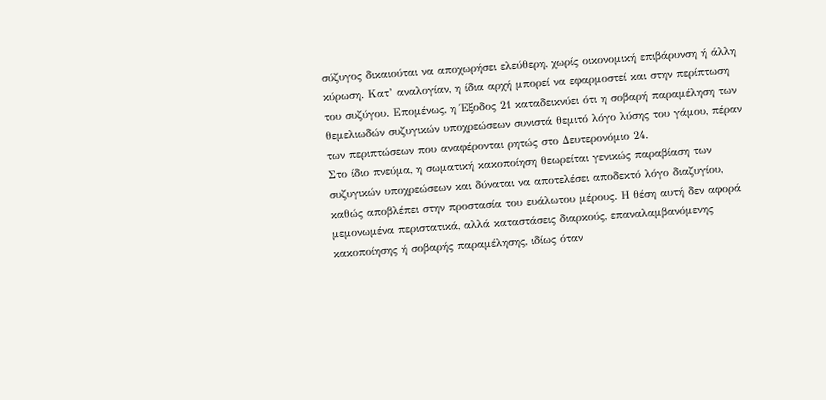σύζυγος δικαιούται να αποχωρήσει ελεύθερη, χωρίς οικονομική επιβάρυνση ή άλλη κύρωση. Κατ’ αναλογίαν, η ίδια αρχή μπορεί να εφαρμοστεί και στην περίπτωση του συζύγου. Επομένως, η Έξοδος 21 καταδεικνύει ότι η σοβαρή παραμέληση των θεμελιωδών συζυγικών υποχρεώσεων συνιστά θεμιτό λόγο λύσης του γάμου, πέραν των περιπτώσεων που αναφέρονται ρητώς στο Δευτερονόμιο 24.
Στο ίδιο πνεύμα, η σωματική κακοποίηση θεωρείται γενικώς παραβίαση των συζυγικών υποχρεώσεων και δύναται να αποτελέσει αποδεκτό λόγο διαζυγίου, καθώς αποβλέπει στην προστασία του ευάλωτου μέρους. Η θέση αυτή δεν αφορά μεμονωμένα περιστατικά, αλλά καταστάσεις διαρκούς, επαναλαμβανόμενης κακοποίησης ή σοβαρής παραμέλησης, ιδίως όταν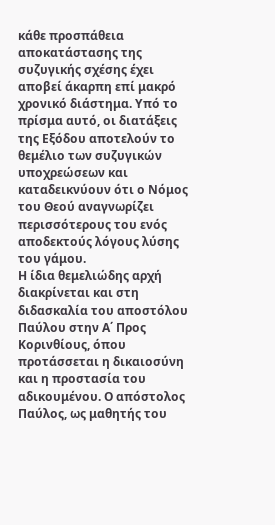κάθε προσπάθεια αποκατάστασης της συζυγικής σχέσης έχει αποβεί άκαρπη επί μακρό χρονικό διάστημα. Υπό το πρίσμα αυτό, οι διατάξεις της Εξόδου αποτελούν το θεμέλιο των συζυγικών υποχρεώσεων και καταδεικνύουν ότι ο Νόμος του Θεού αναγνωρίζει περισσότερους του ενός αποδεκτούς λόγους λύσης του γάμου.
Η ίδια θεμελιώδης αρχή διακρίνεται και στη διδασκαλία του αποστόλου Παύλου στην Α΄ Προς Κορινθίους, όπου προτάσσεται η δικαιοσύνη και η προστασία του αδικουμένου. Ο απόστολος Παύλος, ως μαθητής του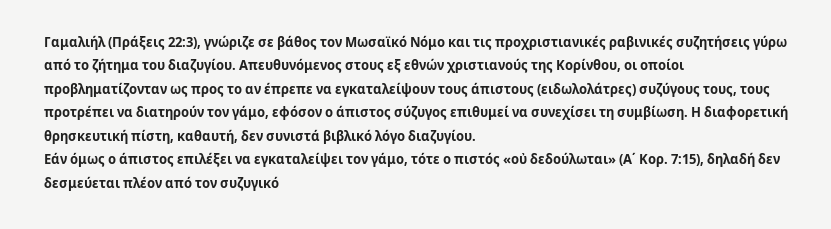Γαμαλιήλ (Πράξεις 22:3), γνώριζε σε βάθος τον Μωσαϊκό Νόμο και τις προχριστιανικές ραβινικές συζητήσεις γύρω από το ζήτημα του διαζυγίου. Απευθυνόμενος στους εξ εθνών χριστιανούς της Κορίνθου, οι οποίοι προβληματίζονταν ως προς το αν έπρεπε να εγκαταλείψουν τους άπιστους (ειδωλολάτρες) συζύγους τους, τους προτρέπει να διατηρούν τον γάμο, εφόσον ο άπιστος σύζυγος επιθυμεί να συνεχίσει τη συμβίωση. Η διαφορετική θρησκευτική πίστη, καθαυτή, δεν συνιστά βιβλικό λόγο διαζυγίου.
Εάν όμως ο άπιστος επιλέξει να εγκαταλείψει τον γάμο, τότε ο πιστός «οὐ δεδούλωται» (Α΄ Κορ. 7:15), δηλαδή δεν δεσμεύεται πλέον από τον συζυγικό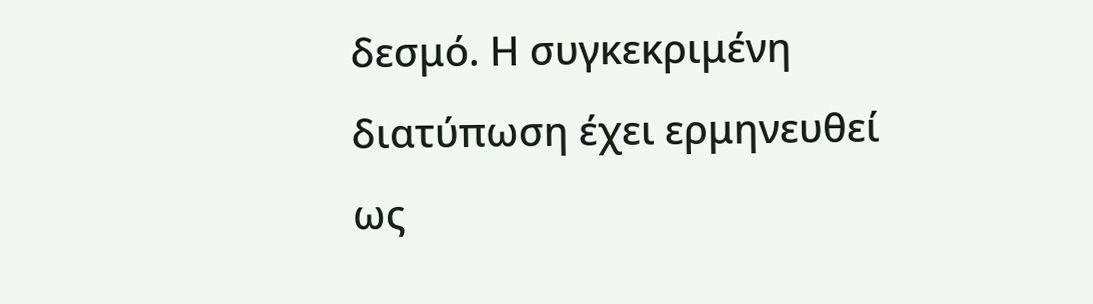δεσμό. Η συγκεκριμένη διατύπωση έχει ερμηνευθεί ως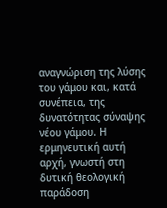αναγνώριση της λύσης του γάμου και, κατά συνέπεια, της δυνατότητας σύναψης νέου γάμου. Η ερμηνευτική αυτή αρχή, γνωστή στη δυτική θεολογική παράδοση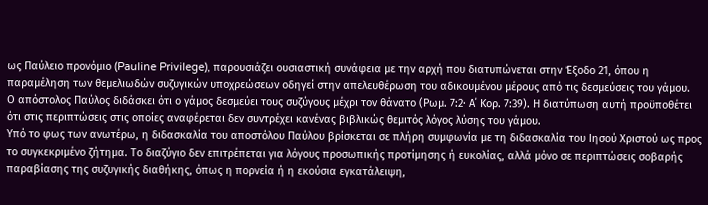ως Παύλειο προνόμιο (Pauline Privilege), παρουσιάζει ουσιαστική συνάφεια με την αρχή που διατυπώνεται στην Έξοδο 21, όπου η παραμέληση των θεμελιωδών συζυγικών υποχρεώσεων οδηγεί στην απελευθέρωση του αδικουμένου μέρους από τις δεσμεύσεις του γάμου.
Ο απόστολος Παύλος διδάσκει ότι ο γάμος δεσμεύει τους συζύγους μέχρι τον θάνατο (Ρωμ. 7:2· Α΄ Κορ. 7:39). Η διατύπωση αυτή προϋποθέτει ότι στις περιπτώσεις στις οποίες αναφέρεται δεν συντρέχει κανένας βιβλικώς θεμιτός λόγος λύσης του γάμου.
Υπό το φως των ανωτέρω, η διδασκαλία του αποστόλου Παύλου βρίσκεται σε πλήρη συμφωνία με τη διδασκαλία του Ιησού Χριστού ως προς το συγκεκριμένο ζήτημα. Το διαζύγιο δεν επιτρέπεται για λόγους προσωπικής προτίμησης ή ευκολίας, αλλά μόνο σε περιπτώσεις σοβαρής παραβίασης της συζυγικής διαθήκης, όπως η πορνεία ή η εκούσια εγκατάλειψη,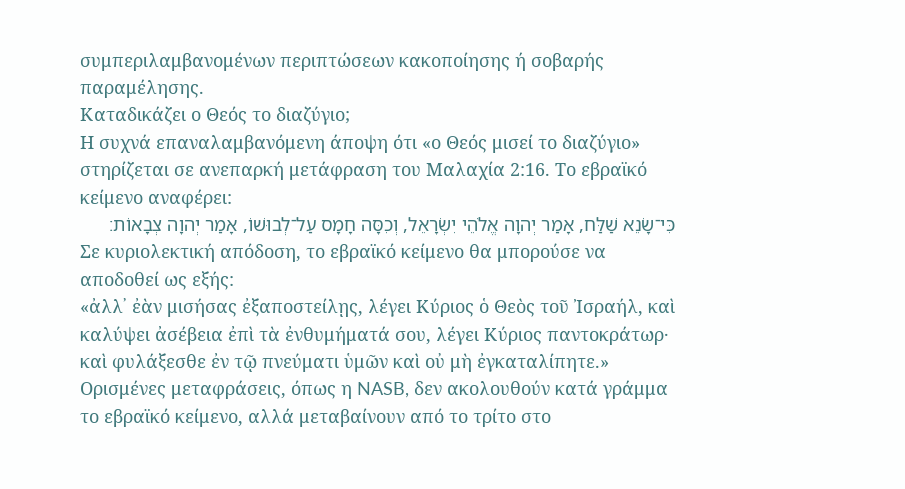συμπεριλαμβανομένων περιπτώσεων κακοποίησης ή σοβαρής παραμέλησης.
Καταδικάζει ο Θεός το διαζύγιο;
Η συχνά επαναλαμβανόμενη άποψη ότι «ο Θεός μισεί το διαζύγιο» στηρίζεται σε ανεπαρκή μετάφραση του Μαλαχία 2:16. Το εβραϊκό κείμενο αναφέρει:
כִּי־שָׂנֵא שַׁלַּח, אָמַר יְהוָה אֱלֹהֵי יִשְׂרָאֵל, וְכִסָּה חָמָס עַל־לְבוּשׁוֹ, אָמַר יְהוָה צְבָאוֹת׃
Σε κυριολεκτική απόδοση, το εβραϊκό κείμενο θα μπορούσε να αποδοθεί ως εξής:
«ἀλλ᾽ ἐὰν μισήσας ἐξαποστείλῃς, λέγει Κύριος ὁ Θεὸς τοῦ Ἰσραήλ, καὶ καλύψει ἀσέβεια ἐπὶ τὰ ἐνθυμήματά σου, λέγει Κύριος παντοκράτωρ· καὶ φυλάξεσθε ἐν τῷ πνεύματι ὑμῶν καὶ οὐ μὴ ἐγκαταλίπητε.»
Ορισμένες μεταφράσεις, όπως η NASB, δεν ακολουθούν κατά γράμμα το εβραϊκό κείμενο, αλλά μεταβαίνουν από το τρίτο στο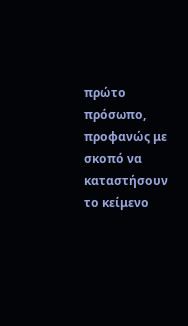πρώτο πρόσωπο, προφανώς με σκοπό να καταστήσουν το κείμενο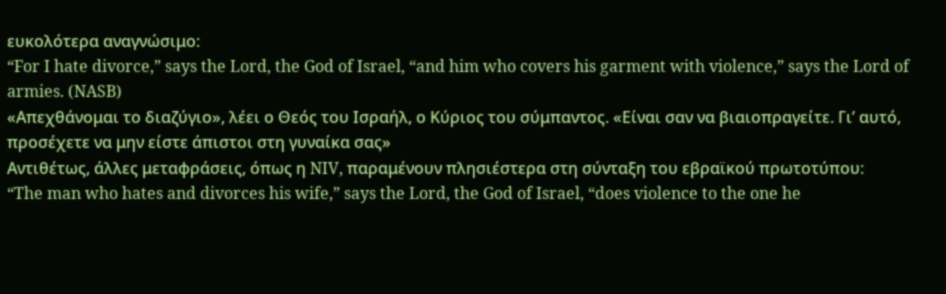ευκολότερα αναγνώσιμο:
“For I hate divorce,” says the Lord, the God of Israel, “and him who covers his garment with violence,” says the Lord of armies. (NASB)
«Απεχθάνομαι το διαζύγιο», λέει ο Θεός του Ισραήλ, ο Κύριος του σύμπαντος. «Είναι σαν να βιαιοπραγείτε. Γι’ αυτό, προσέχετε να μην είστε άπιστοι στη γυναίκα σας»
Αντιθέτως, άλλες μεταφράσεις, όπως η NIV, παραμένουν πλησιέστερα στη σύνταξη του εβραϊκού πρωτοτύπου:
“The man who hates and divorces his wife,” says the Lord, the God of Israel, “does violence to the one he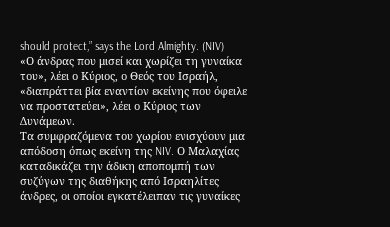should protect,” says the Lord Almighty. (NIV)
«Ο άνδρας που μισεί και χωρίζει τη γυναίκα του», λέει ο Κύριος, ο Θεός του Ισραήλ, «διαπράττει βία εναντίον εκείνης που όφειλε να προστατεύει», λέει ο Κύριος των Δυνάμεων.
Τα συμφραζόμενα του χωρίου ενισχύουν μια απόδοση όπως εκείνη της NIV. Ο Μαλαχίας καταδικάζει την άδικη αποπομπή των συζύγων της διαθήκης από Ισραηλίτες άνδρες, οι οποίοι εγκατέλειπαν τις γυναίκες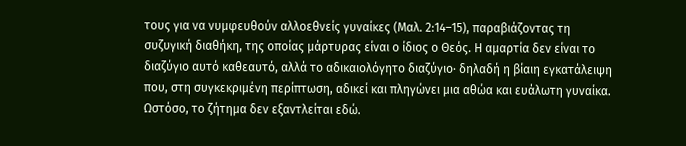τους για να νυμφευθούν αλλοεθνείς γυναίκες (Μαλ. 2:14–15), παραβιάζοντας τη συζυγική διαθήκη, της οποίας μάρτυρας είναι ο ίδιος ο Θεός. Η αμαρτία δεν είναι το διαζύγιο αυτό καθεαυτό, αλλά το αδικαιολόγητο διαζύγιο· δηλαδή η βίαιη εγκατάλειψη που, στη συγκεκριμένη περίπτωση, αδικεί και πληγώνει μια αθώα και ευάλωτη γυναίκα.
Ωστόσο, το ζήτημα δεν εξαντλείται εδώ.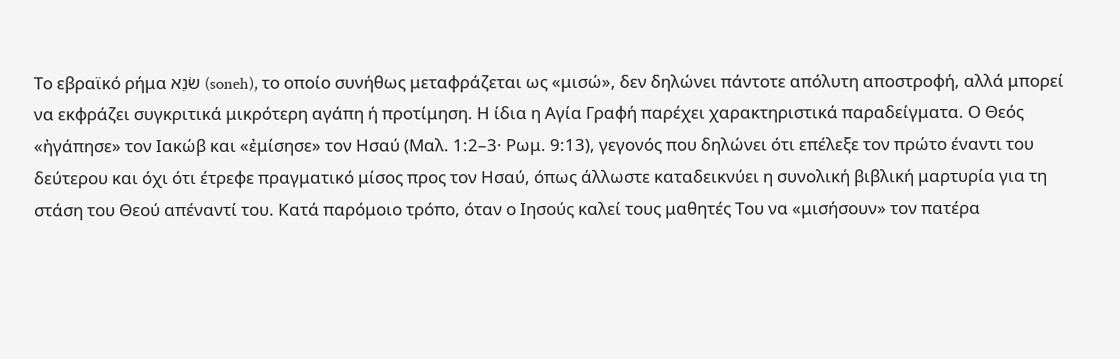Το εβραϊκό ρήμα שֹׂנֵא (soneh), το οποίο συνήθως μεταφράζεται ως «μισώ», δεν δηλώνει πάντοτε απόλυτη αποστροφή, αλλά μπορεί να εκφράζει συγκριτικά μικρότερη αγάπη ή προτίμηση. Η ίδια η Αγία Γραφή παρέχει χαρακτηριστικά παραδείγματα. Ο Θεός «ἠγάπησε» τον Ιακώβ και «ἐμίσησε» τον Ησαύ (Μαλ. 1:2–3· Ρωμ. 9:13), γεγονός που δηλώνει ότι επέλεξε τον πρώτο έναντι του δεύτερου και όχι ότι έτρεφε πραγματικό μίσος προς τον Ησαύ, όπως άλλωστε καταδεικνύει η συνολική βιβλική μαρτυρία για τη στάση του Θεού απέναντί του. Κατά παρόμοιο τρόπο, όταν ο Ιησούς καλεί τους μαθητές Του να «μισήσουν» τον πατέρα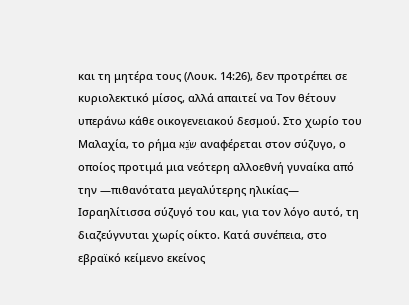και τη μητέρα τους (Λουκ. 14:26), δεν προτρέπει σε κυριολεκτικό μίσος, αλλά απαιτεί να Τον θέτουν υπεράνω κάθε οικογενειακού δεσμού. Στο χωρίο του Μαλαχία, το ρήμα שֹׂנֵא αναφέρεται στον σύζυγο, ο οποίος προτιμά μια νεότερη αλλοεθνή γυναίκα από την —πιθανότατα μεγαλύτερης ηλικίας— Ισραηλίτισσα σύζυγό του και, για τον λόγο αυτό, τη διαζεύγνυται χωρίς οίκτο. Κατά συνέπεια, στο εβραϊκό κείμενο εκείνος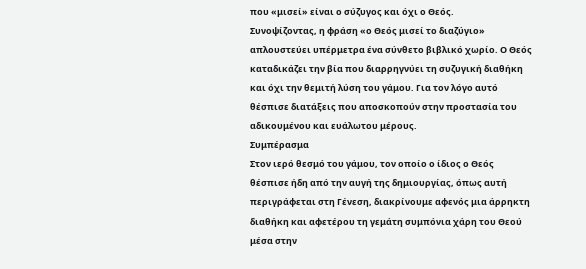που «μισεί» είναι ο σύζυγος και όχι ο Θεός.
Συνοψίζοντας, η φράση «ο Θεός μισεί το διαζύγιο» απλουστεύει υπέρμετρα ένα σύνθετο βιβλικό χωρίο. Ο Θεός καταδικάζει την βία που διαρρηγνύει τη συζυγική διαθήκη και όχι την θεμιτή λύση του γάμου. Για τον λόγο αυτό θέσπισε διατάξεις που αποσκοπούν στην προστασία του αδικουμένου και ευάλωτου μέρους.
Συμπέρασμα
Στον ιερό θεσμό του γάμου, τον οποίο ο ίδιος ο Θεός θέσπισε ήδη από την αυγή της δημιουργίας, όπως αυτή περιγράφεται στη Γένεση, διακρίνουμε αφενός μια άρρηκτη διαθήκη και αφετέρου τη γεμάτη συμπόνια χάρη του Θεού μέσα στην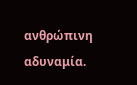ανθρώπινη αδυναμία.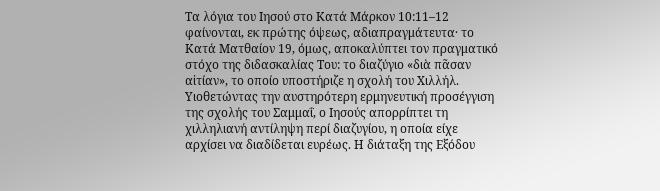Τα λόγια του Ιησού στο Κατά Μάρκον 10:11–12 φαίνονται, εκ πρώτης όψεως, αδιαπραγμάτευτα· το Κατά Ματθαίον 19, όμως, αποκαλύπτει τον πραγματικό στόχο της διδασκαλίας Του: το διαζύγιο «διὰ πᾶσαν αἰτίαν», το οποίο υποστήριζε η σχολή του Χιλλήλ. Υιοθετώντας την αυστηρότερη ερμηνευτική προσέγγιση της σχολής του Σαμμαΐ, ο Ιησούς απορρίπτει τη χιλληλιανή αντίληψη περί διαζυγίου, η οποία είχε αρχίσει να διαδίδεται ευρέως. Η διάταξη της Εξόδου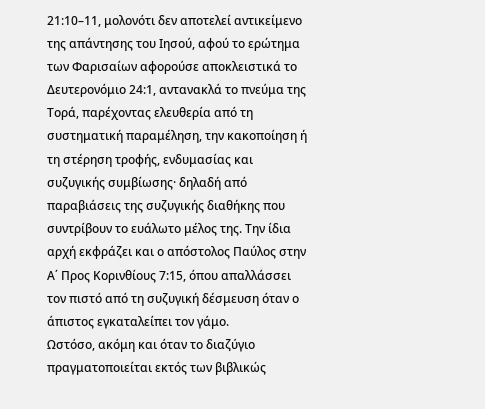21:10–11, μολονότι δεν αποτελεί αντικείμενο της απάντησης του Ιησού, αφού το ερώτημα των Φαρισαίων αφορούσε αποκλειστικά το Δευτερονόμιο 24:1, αντανακλά το πνεύμα της Τορά, παρέχοντας ελευθερία από τη συστηματική παραμέληση, την κακοποίηση ή τη στέρηση τροφής, ενδυμασίας και συζυγικής συμβίωσης· δηλαδή από παραβιάσεις της συζυγικής διαθήκης που συντρίβουν το ευάλωτο μέλος της. Την ίδια αρχή εκφράζει και ο απόστολος Παύλος στην Α΄ Προς Κορινθίους 7:15, όπου απαλλάσσει τον πιστό από τη συζυγική δέσμευση όταν ο άπιστος εγκαταλείπει τον γάμο.
Ωστόσο, ακόμη και όταν το διαζύγιο πραγματοποιείται εκτός των βιβλικώς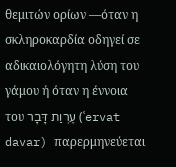θεμιτών ορίων —όταν η σκληροκαρδία οδηγεί σε αδικαιολόγητη λύση του γάμου ή όταν η έννοια του עֶרְוַת דָּבָר (ʿervat davar) παρερμηνεύεται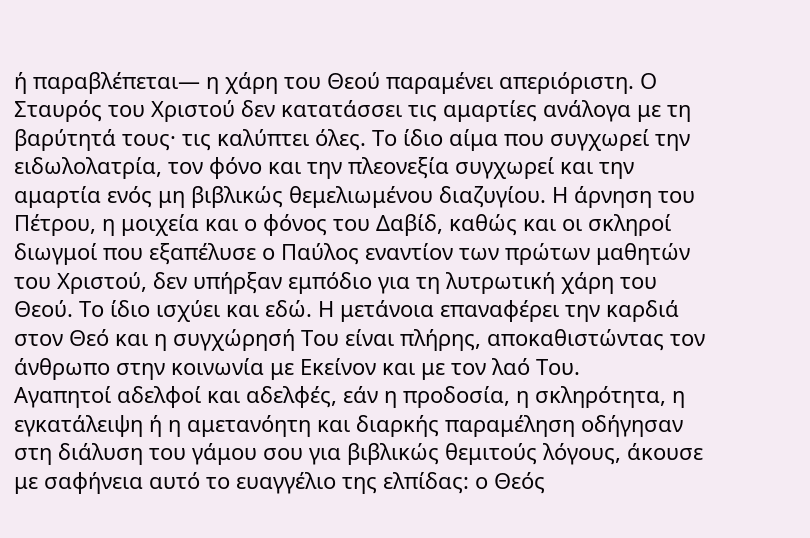ή παραβλέπεται— η χάρη του Θεού παραμένει απεριόριστη. Ο Σταυρός του Χριστού δεν κατατάσσει τις αμαρτίες ανάλογα με τη βαρύτητά τους· τις καλύπτει όλες. Το ίδιο αίμα που συγχωρεί την ειδωλολατρία, τον φόνο και την πλεονεξία συγχωρεί και την αμαρτία ενός μη βιβλικώς θεμελιωμένου διαζυγίου. Η άρνηση του Πέτρου, η μοιχεία και ο φόνος του Δαβίδ, καθώς και οι σκληροί διωγμοί που εξαπέλυσε ο Παύλος εναντίον των πρώτων μαθητών του Χριστού, δεν υπήρξαν εμπόδιο για τη λυτρωτική χάρη του Θεού. Το ίδιο ισχύει και εδώ. Η μετάνοια επαναφέρει την καρδιά στον Θεό και η συγχώρησή Του είναι πλήρης, αποκαθιστώντας τον άνθρωπο στην κοινωνία με Εκείνον και με τον λαό Του.
Αγαπητοί αδελφοί και αδελφές, εάν η προδοσία, η σκληρότητα, η εγκατάλειψη ή η αμετανόητη και διαρκής παραμέληση οδήγησαν στη διάλυση του γάμου σου για βιβλικώς θεμιτούς λόγους, άκουσε με σαφήνεια αυτό το ευαγγέλιο της ελπίδας: ο Θεός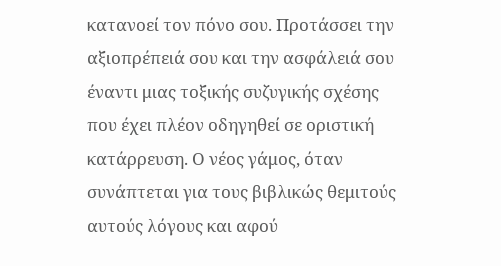κατανοεί τον πόνο σου. Προτάσσει την αξιοπρέπειά σου και την ασφάλειά σου έναντι μιας τοξικής συζυγικής σχέσης που έχει πλέον οδηγηθεί σε οριστική κατάρρευση. Ο νέος γάμος, όταν συνάπτεται για τους βιβλικώς θεμιτούς αυτούς λόγους και αφού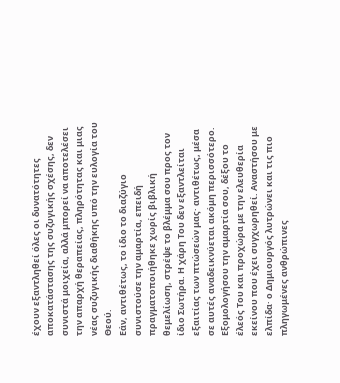έχουν εξαντληθεί όλες οι δυνατότητες αποκατάστασης της συζυγικής σχέσης, δεν συνιστά μοιχεία, αλλά μπορεί να αποτελέσει την απαρχή θεραπείας, πληρότητας και μιας νέας συζυγικής διαθήκης υπό την ευλογία του Θεού.
Εάν, αντιθέτως, το ίδιο το διαζύγιο συνιστούσε την αμαρτία, επειδή πραγματοποιήθηκε χωρίς βιβλική θεμελίωση, στρέψε το βλέμμα σου προς τον ίδιο Σωτήρα. Η χάρη Του δεν εξαντλείται εξαιτίας των πτώσεών μας· αντιθέτως, μέσα σε αυτές αναδεικνύεται ακόμη περισσότερο. Εξομολογήσου την αμαρτία σου, δέξου το έλεός Του και προχώρα με την ελευθερία εκείνου που έχει συγχωρηθεί. Αναστήσου με ελπίδα· ο Δημιουργός λυτρώνει και τις πιο πληγωμένες ανθρώπινες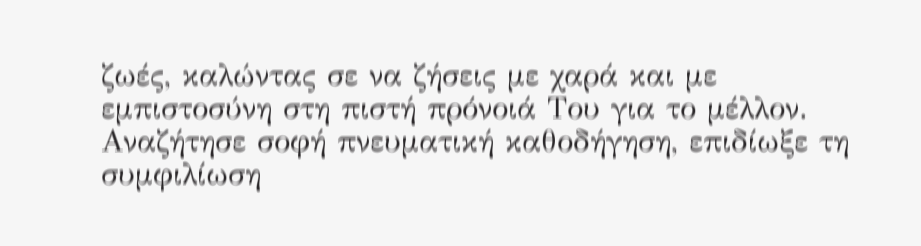ζωές, καλώντας σε να ζήσεις με χαρά και με εμπιστοσύνη στη πιστή πρόνοιά Του για το μέλλον. Αναζήτησε σοφή πνευματική καθοδήγηση, επιδίωξε τη συμφιλίωση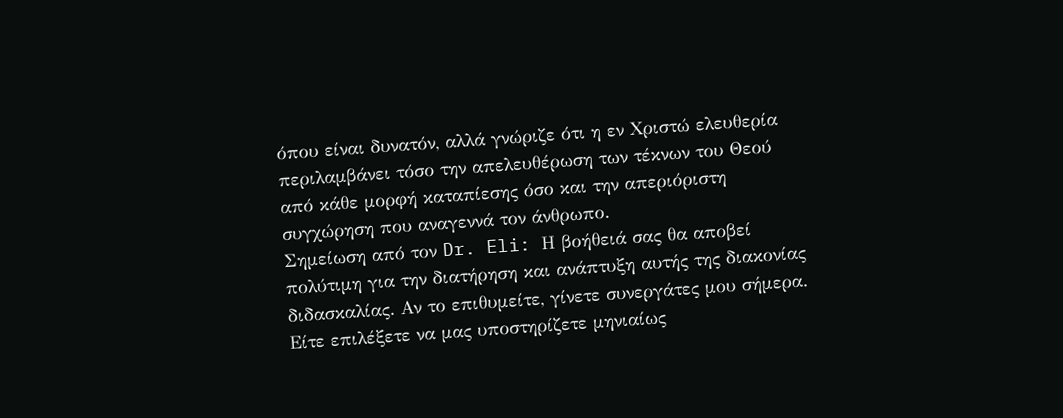όπου είναι δυνατόν, αλλά γνώριζε ότι η εν Χριστώ ελευθερία περιλαμβάνει τόσο την απελευθέρωση των τέκνων του Θεού από κάθε μορφή καταπίεσης όσο και την απεριόριστη συγχώρηση που αναγεννά τον άνθρωπο.
Σημείωση από τον Dr. Eli: Η βοήθειά σας θα αποβεί πολύτιμη για την διατήρηση και ανάπτυξη αυτής της διακονίας διδασκαλίας. Αν το επιθυμείτε, γίνετε συνεργάτες μου σήμερα. Είτε επιλέξετε να μας υποστηρίζετε μηνιαίως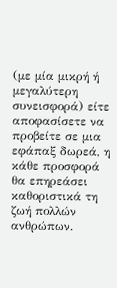(με μία μικρή ή μεγαλύτερη συνεισφορά) είτε αποφασίσετε να προβείτε σε μια εφάπαξ δωρεά, η κάθε προσφορά θα επηρεάσει καθοριστικά τη ζωή πολλών ανθρώπων.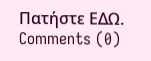Πατήστε ΕΔΩ.
Comments (0)